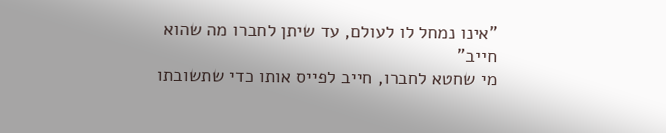"אינו נמחל לו לעולם, עד שיתן לחברו מה שהוא חייב"
מי שחטא לחברו, חייב לפייס אותו כדי שתשובתו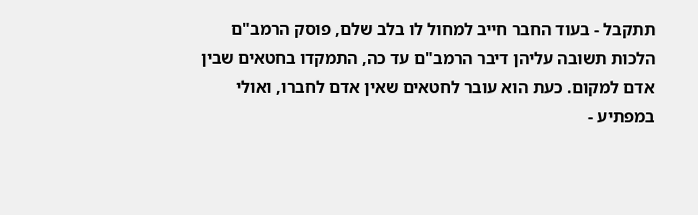תתקבל - בעוד החבר חייב למחול לו בלב שלם, פוסק הרמב"ם
הלכות תשובה עליהן דיבר הרמב"ם עד כה, התמקדו בחטאים שבין אדם למקום. כעת הוא עובר לחטאים שאין אדם לחברו, ואולי במפתיע -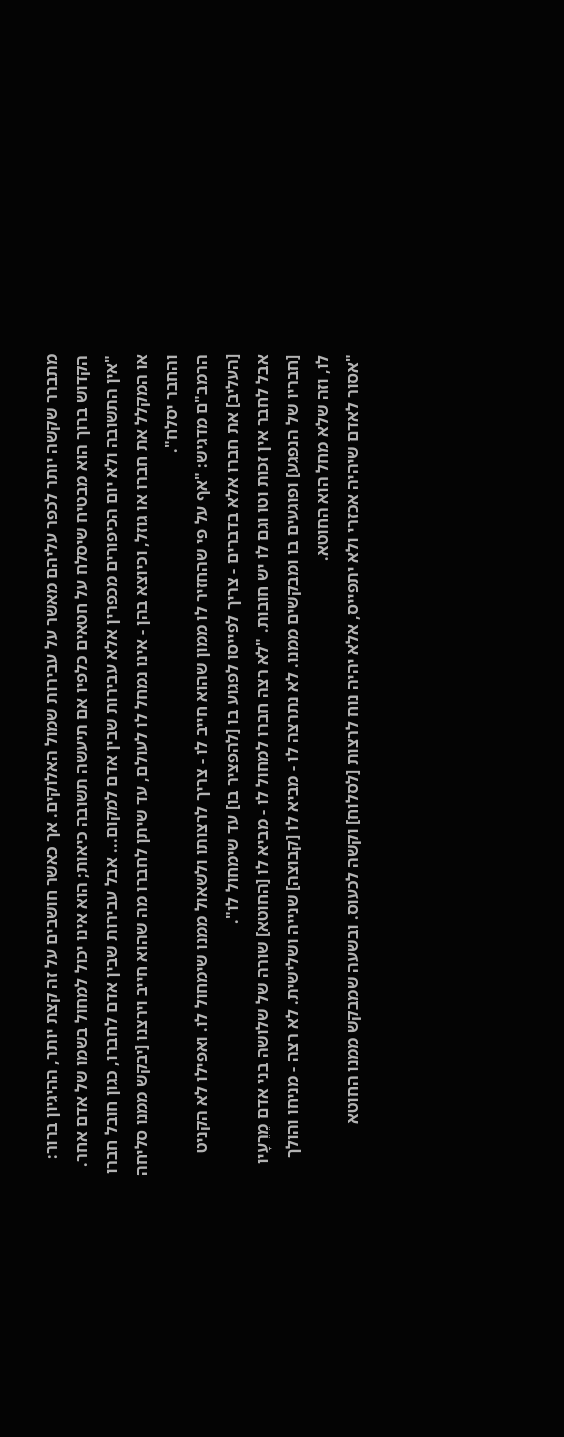מתברר שקשה יותר לכפר עליהם מאשר על עבירות שמול האלוקים. אך כאשר חושבים על זה קצת יותר, ההיגיון ברור: הקדוש ברוך הוא מבטיח שיסלח על חטאים כלפיו אם תיעשה תשובה כיאות; הוא אינו יכול למחול בשמו של אדם אחר.
"אין התשובה ולא יום הכיפורים מכפרין אלא עבירות שבין אדם למקום... אבל עבירות שבין אדם לחברו, כגון חובל חברו או המקלל את חברו או גוזל, וכיוצא בהן - אינו נמחל לו לעולם, עד שיתן לחברו מה שהוא חייב וירצנו [יבקש ממנו סליחה והחבר יסלח".
הרמב"ם מדגיש: "אף על פי שהחזיר לו ממון שהוא חייב לו - צריך לרצותו ולשאול ממנו שימחול לו. ואפילו לא הקניט [העליב] את חברו אלא בדברים - צריך לפייסו לפגוע בו [להפציר בו] עד שימחול לו".
אבל לחבר אין זכות וטו וגם לו יש חובות. "לא רצה חברו למחול לו - מביא לו [החוטא] שורה של שלושה בני אדם מֵרֵעָיו [חבריו של הנפגע] ופוגעים בו ומבקשים ממנו. לא נתרצה לו - מביא לו [קבוצה] שנייה ושלישית. לא רצה - מניחו והולך לו, וזה שלא מחל הוא החוטא.
"אסור לאדם שיהיה אכזרי ולא יתפייס, אלא יהיה נוח לרצות [לסלוח] וקשה לכעוס. ובשעה שמבקש ממנו החוטא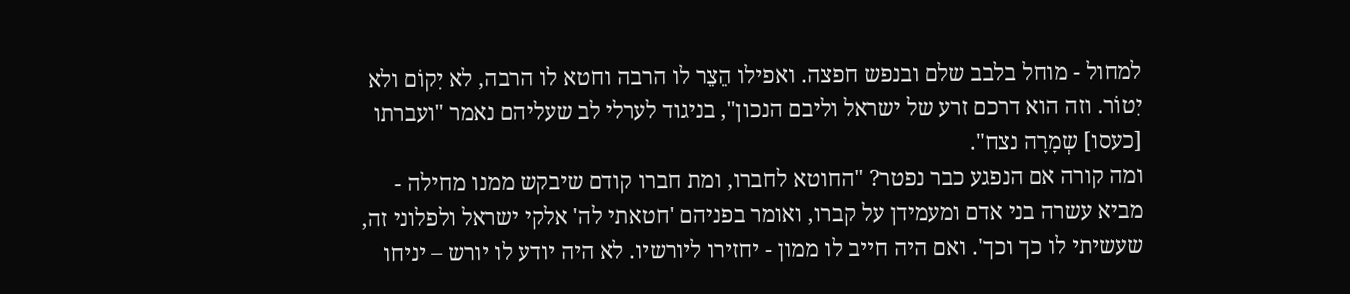למחול - מוחל בלבב שלם ובנפש חפצה. ואפילו הֵצֵר לו הרבה וחטא לו הרבה, לא יִקוֹם ולא יִטוֹר. וזה הוא דרכם זרע של ישראל וליבם הנכון", בניגוד לערלי לב שעליהם נאמר "ועברתו [כעסו] שְמָרָה נצח".
ומה קורה אם הנפגע כבר נפטר? "החוטא לחברו, ומת חברו קודם שיבקש ממנו מחילה - מביא עשרה בני אדם ומעמידן על קברו, ואומר בפניהם 'חטאתי לה' אלקי ישראל ולפלוני זה, שעשיתי לו כך וכך'. ואם היה חייב לו ממון - יחזירו ליורשיו. לא היה יודע לו יורש – יניחו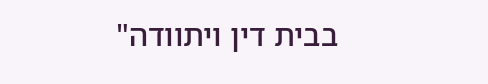בבית דין ויתוודה"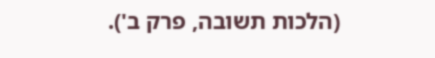(הלכות תשובה, פרק ב').